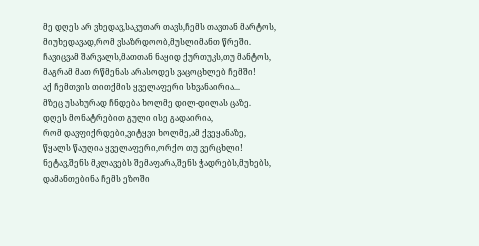მე დღეს არ ვხედავ,საკუთარ თავს,ჩემს თავთან მარტოს,
მიუხედავად,რომ ვსაზრდოობ,მუსლიმანთ წრეში.
ჩავიცვამ შარვალს,მათთან ნაყიდ ქურთუკს,თუ მანტოს,
მაგრამ მათ რწმენას არასოდეს ვაცოცხლებ ჩემში!
აქ ჩემთვის თითქმის ყველაფერი სხვანაირია...
მზეც უსახურად ჩნდება ხოლმე დილ-დილას ცაზე.
დღეს მონატრებით გული ისე გადაირია,
რომ დავფიქრდები,ვიტყვი ხოლმე,ამ ქვეყანაზე,
წყალს წაუღია ყველაფერი,ორქო თუ ვერცხლი!
ნეტავ,შენს მკლავებს შემაფარა,შენს ჭადრებს,მუხებს,
დამანთებინა ჩემს ეზოში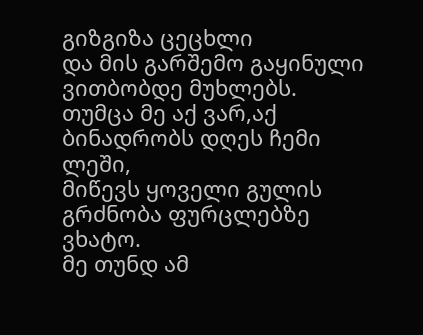გიზგიზა ცეცხლი
და მის გარშემო გაყინული ვითბობდე მუხლებს.
თუმცა მე აქ ვარ,აქ ბინადრობს დღეს ჩემი ლეში,
მიწევს ყოველი გულის გრძნობა ფურცლებზე ვხატო.
მე თუნდ ამ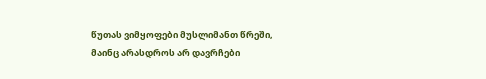წუთას ვიმყოფები მუსლიმანთ წრეში,
მაინც არასდროს არ დავრჩები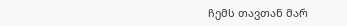ჩემს თავთან მარ